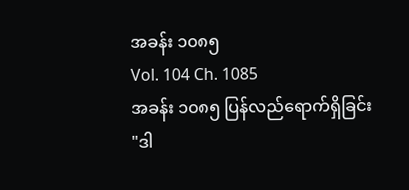အခန်း ၁၀၈၅
Vol. 104 Ch. 1085
အခန်း ၁၀၈၅ ပြန်လည်ရောက်ရှိခြင်း
"ဒါ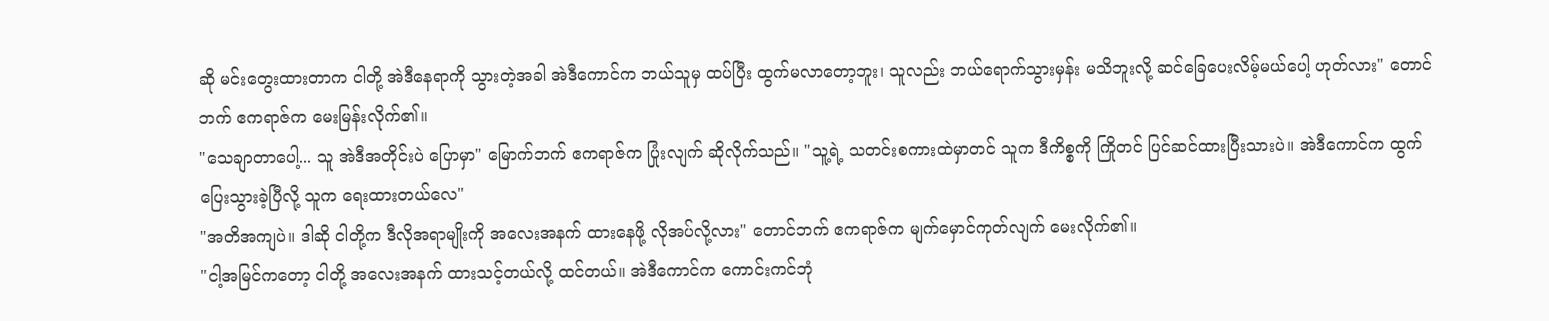ဆို မင်းတွေးထားတာက ငါတို့ အဲဒီနေရာကို သွားတဲ့အခါ အဲဒီကောင်က ဘယ်သူမှ ထပ်ပြီး ထွက်မလာတော့ဘူး၊ သူလည်း ဘယ်ရောက်သွားမှန်း မသိဘူးလို့ ဆင်ခြေပေးလိမ့်မယ်ပေါ့ ဟုတ်လား" တောင်ဘက် ဧကရာဇ်က မေးမြန်းလိုက်၏။
"သေချာတာပေါ့... သူ အဲဒီအတိုင်းပဲ ပြောမှာ" မြောက်ဘက် ဧကရာဇ်က ပြုံးလျက် ဆိုလိုက်သည်။ "သူ့ရဲ့ သတင်းစကားထဲမှာတင် သူက ဒီကိစ္စကို ကြိုတင် ပြင်ဆင်ထားပြီးသားပဲ။ အဲဒီကောင်က ထွက်ပြေးသွားခဲ့ပြီလို့ သူက ရေးထားတယ်လေ"
"အတိအကျပဲ။ ဒါဆို ငါတို့က ဒီလိုအရာမျိုးကို အလေးအနက် ထားနေဖို့ လိုအပ်လို့လား" တောင်ဘက် ဧကရာဇ်က မျက်မှောင်ကုတ်လျက် မေးလိုက်၏။
"ငါ့အမြင်ကတော့ ငါတို့ အလေးအနက် ထားသင့်တယ်လို့ ထင်တယ်။ အဲဒီကောင်က ကောင်းကင်ဘုံ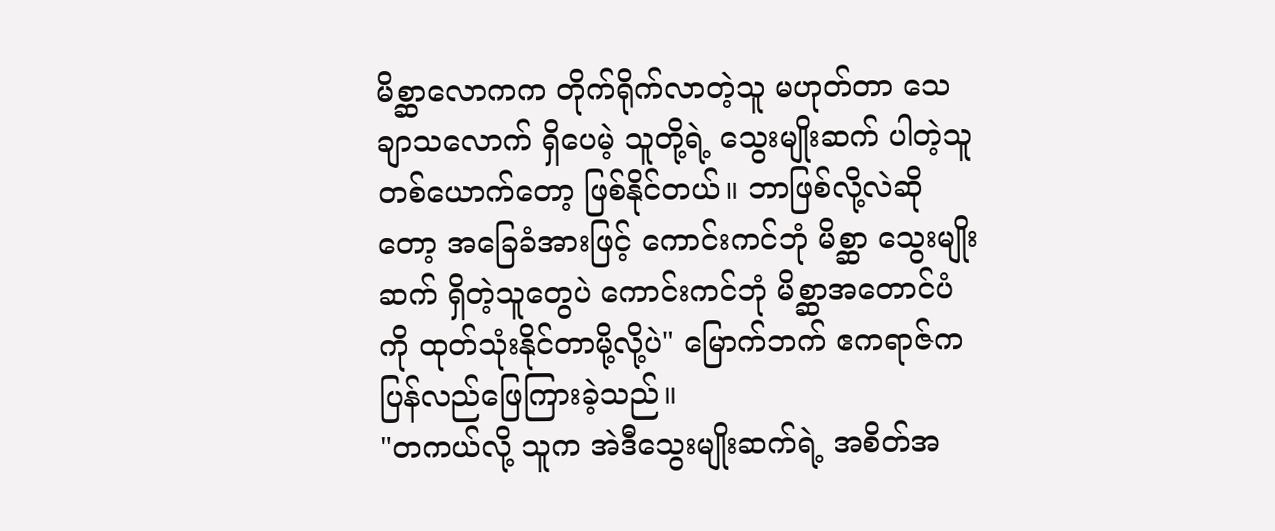မိစ္ဆာလောကက တိုက်ရိုက်လာတဲ့သူ မဟုတ်တာ သေချာသလောက် ရှိပေမဲ့ သူတို့ရဲ့ သွေးမျိုးဆက် ပါတဲ့သူ တစ်ယောက်တော့ ဖြစ်နိုင်တယ်။ ဘာဖြစ်လို့လဲဆိုတော့ အခြေခံအားဖြင့် ကောင်းကင်ဘုံ မိစ္ဆာ သွေးမျိုးဆက် ရှိတဲ့သူတွေပဲ ကောင်းကင်ဘုံ မိစ္ဆာအတောင်ပံကို ထုတ်သုံးနိုင်တာမို့လို့ပဲ" မြောက်ဘက် ဧကရာဇ်က ပြန်လည်ဖြေကြားခဲ့သည်။
"တကယ်လို့ သူက အဲဒီသွေးမျိုးဆက်ရဲ့ အစိတ်အ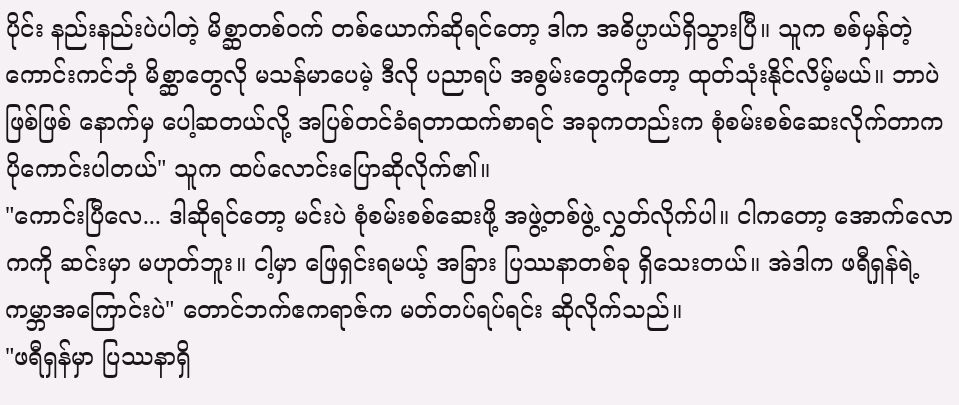ပိုင်း နည်းနည်းပဲပါတဲ့ မိစ္ဆာတစ်ဝက် တစ်ယောက်ဆိုရင်တော့ ဒါက အဓိပ္ပာယ်ရှိသွားပြီ။ သူက စစ်မှန်တဲ့ ကောင်းကင်ဘုံ မိစ္ဆာတွေလို မသန်မာပေမဲ့ ဒီလို ပညာရပ် အစွမ်းတွေကိုတော့ ထုတ်သုံးနိုင်လိမ့်မယ်။ ဘာပဲဖြစ်ဖြစ် နောက်မှ ပေါ့ဆတယ်လို့ အပြစ်တင်ခံရတာထက်စာရင် အခုကတည်းက စုံစမ်းစစ်ဆေးလိုက်တာက ပိုကောင်းပါတယ်" သူက ထပ်လောင်းပြောဆိုလိုက်၏။
"ကောင်းပြီလေ... ဒါဆိုရင်တော့ မင်းပဲ စုံစမ်းစစ်ဆေးဖို့ အဖွဲ့တစ်ဖွဲ့ လွှတ်လိုက်ပါ။ ငါကတော့ အောက်လောကကို ဆင်းမှာ မဟုတ်ဘူး။ ငါ့မှာ ဖြေရှင်းရမယ့် အခြား ပြဿနာတစ်ခု ရှိသေးတယ်။ အဲဒါက ဖရီရှန်ရဲ့ ကမ္ဘာအကြောင်းပဲ" တောင်ဘက်ဧကရာဇ်က မတ်တပ်ရပ်ရင်း ဆိုလိုက်သည်။
"ဖရီရှန်မှာ ပြဿနာရှိ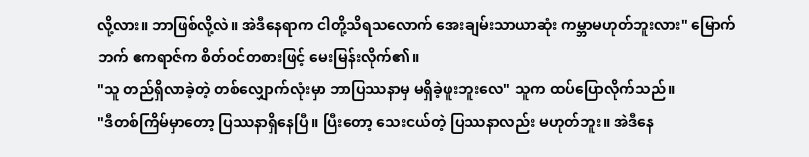လို့လား။ ဘာဖြစ်လို့လဲ။ အဲဒီနေရာက ငါတို့သိရသလောက် အေးချမ်းသာယာဆုံး ကမ္ဘာမဟုတ်ဘူးလား" မြောက်ဘက် ဧကရာဇ်က စိတ်ဝင်တစားဖြင့် မေးမြန်းလိုက်၏။
"သူ တည်ရှိလာခဲ့တဲ့ တစ်လျှောက်လုံးမှာ ဘာပြဿနာမှ မရှိခဲ့ဖူးဘူးလေ" သူက ထပ်ပြောလိုက်သည်။
"ဒီတစ်ကြိမ်မှာတော့ ပြဿနာရှိနေပြီ။ ပြီးတော့ သေးငယ်တဲ့ ပြဿနာလည်း မဟုတ်ဘူး။ အဲဒီနေ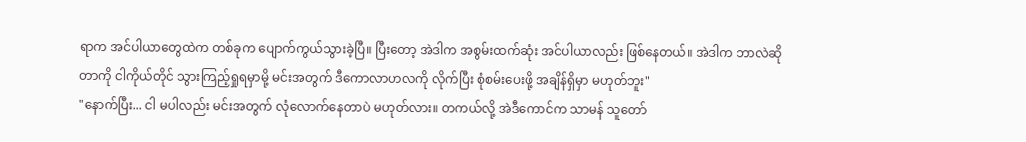ရာက အင်ပါယာတွေထဲက တစ်ခုက ပျောက်ကွယ်သွားခဲ့ပြီ။ ပြီးတော့ အဲဒါက အစွမ်းထက်ဆုံး အင်ပါယာလည်း ဖြစ်နေတယ်။ အဲဒါက ဘာလဲဆိုတာကို ငါကိုယ်တိုင် သွားကြည့်ရှုရမှာမို့ မင်းအတွက် ဒီကောလာဟလကို လိုက်ပြီး စုံစမ်းပေးဖို့ အချိန်ရှိမှာ မဟုတ်ဘူး"
"နောက်ပြီး... ငါ မပါလည်း မင်းအတွက် လုံလောက်နေတာပဲ မဟုတ်လား။ တကယ်လို့ အဲဒီကောင်က သာမန် သူတော်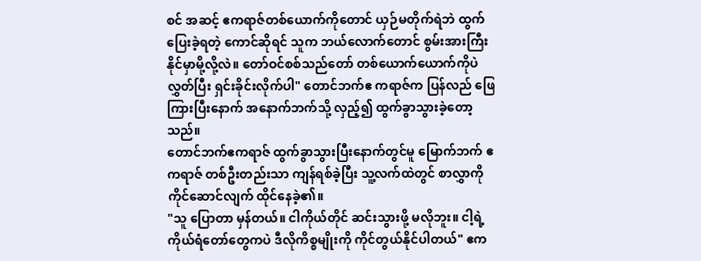စင် အဆင့် ဧကရာဇ်တစ်ယောက်ကိုတောင် ယှဉ်မတိုက်ရဲဘဲ ထွက်ပြေးခဲ့ရတဲ့ ကောင်ဆိုရင် သူက ဘယ်လောက်တောင် စွမ်းအားကြီးနိုင်မှာမို့လို့လဲ။ တော်ဝင်စစ်သည်တော် တစ်ယောက်ယောက်ကိုပဲ လွှတ်ပြီး ရှင်းခိုင်းလိုက်ပါ" တောင်ဘက်ဧ ကရာဇ်က ပြန်လည် ဖြေကြားပြီးနောက် အနောက်ဘက်သို့ လှည့်၍ ထွက်ခွာသွားခဲ့တော့သည်။
တောင်ဘက်ဧကရာဇ် ထွက်ခွာသွားပြီးနောက်တွင်မူ မြောက်ဘက် ဧကရာဇ် တစ်ဦးတည်းသာ ကျန်ရစ်ခဲ့ပြီး သူ့လက်ထဲတွင် စာလွှာကို ကိုင်ဆောင်လျက် ထိုင်နေခဲ့၏။
"သူ ပြောတာ မှန်တယ်။ ငါကိုယ်တိုင် ဆင်းသွားဖို့ မလိုဘူး။ ငါ့ရဲ့ ကိုယ်ရံတော်တွေကပဲ ဒီလိုကိစ္စမျိုးကို ကိုင်တွယ်နိုင်ပါတယ်" ဧက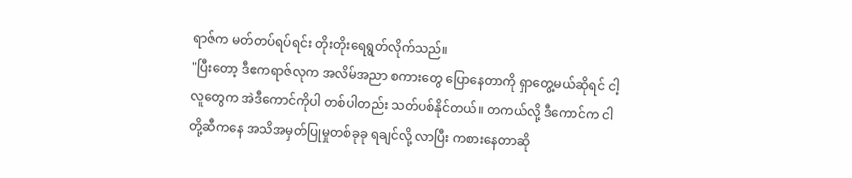ရာဇ်က မတ်တပ်ရပ်ရင်း တိုးတိုးရေရွတ်လိုက်သည်။
"ပြီးတော့ ဒီဧကရာဇ်လုက အလိမ်အညာ စကားတွေ ပြောနေတာကို ရှာတွေ့မယ်ဆိုရင် ငါ့လူတွေက အဲဒီကောင်ကိုပါ တစ်ပါတည်း သတ်ပစ်နိုင်တယ်။ တကယ်လို့ ဒီကောင်က ငါတို့ဆီကနေ အသိအမှတ်ပြုမှုတစ်ခုခု ရချင်လို့ လာပြီး ကစားနေတာဆို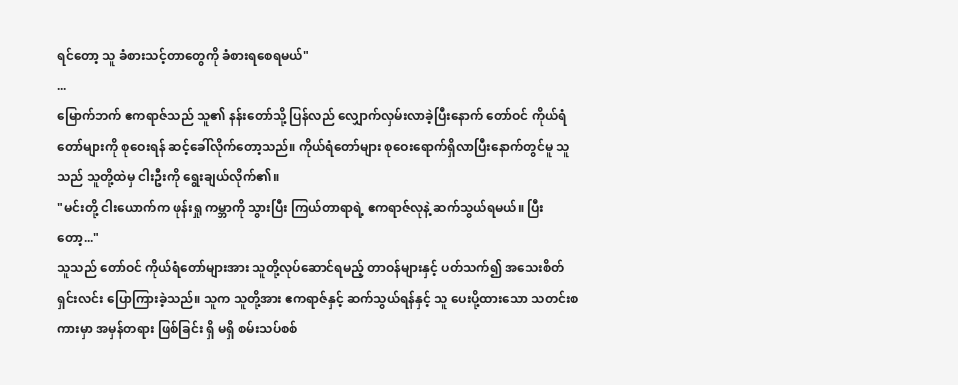ရင်တော့ သူ ခံစားသင့်တာတွေကို ခံစားရစေရမယ်"
...
မြောက်ဘက် ဧကရာဇ်သည် သူ၏ နန်းတော်သို့ ပြန်လည် လျှောက်လှမ်းလာခဲ့ပြီးနောက် တော်ဝင် ကိုယ်ရံတော်များကို စုဝေးရန် ဆင့်ခေါ်လိုက်တော့သည်။ ကိုယ်ရံတော်များ စုဝေးရောက်ရှိလာပြီးနောက်တွင်မူ သူသည် သူတို့ထဲမှ ငါးဦးကို ရွေးချယ်လိုက်၏။
"မင်းတို့ ငါးယောက်က ဖုန်းရှု ကမ္ဘာကို သွားပြီး ကြယ်တာရာရဲ့ ဧကရာဇ်လုနဲ့ ဆက်သွယ်ရမယ်။ ပြီးတော့..."
သူသည် တော်ဝင် ကိုယ်ရံတော်များအား သူတို့လုပ်ဆောင်ရမည့် တာဝန်များနှင့် ပတ်သက်၍ အသေးစိတ် ရှင်းလင်း ပြောကြားခဲ့သည်။ သူက သူတို့အား ဧကရာဇ်နှင့် ဆက်သွယ်ရန်နှင့် သူ ပေးပို့ထားသော သတင်းစကားမှာ အမှန်တရား ဖြစ်ခြင်း ရှိ မရှိ စမ်းသပ်စစ်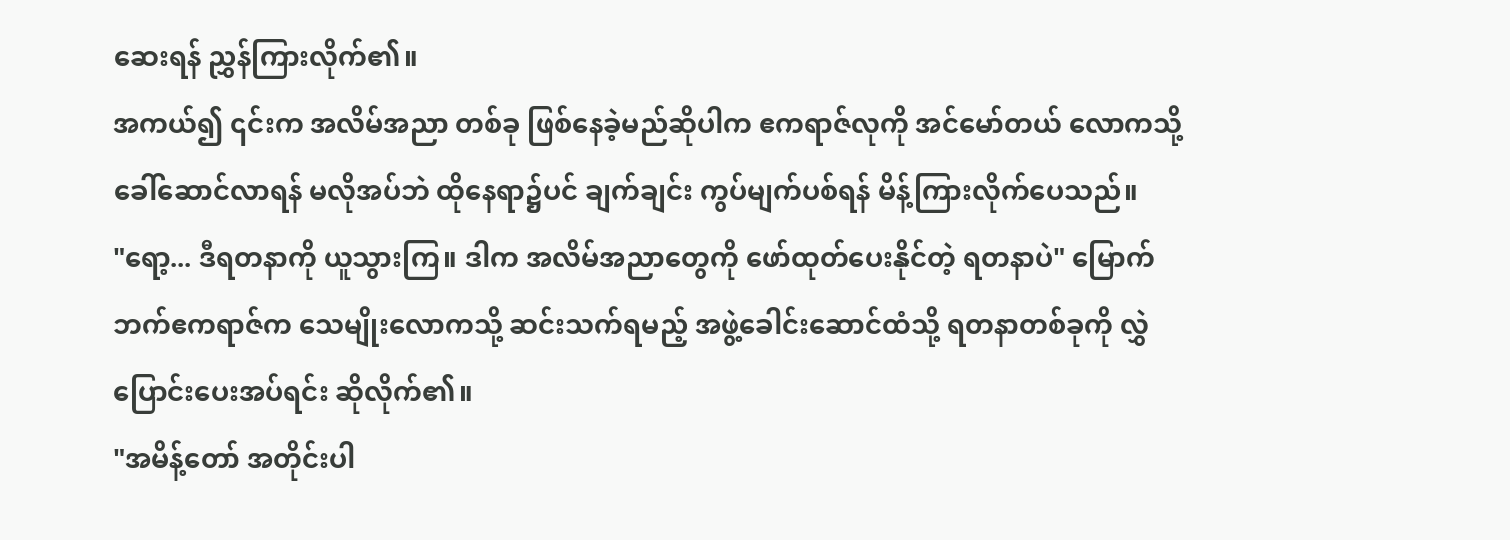ဆေးရန် ညွှန်ကြားလိုက်၏။
အကယ်၍ ၎င်းက အလိမ်အညာ တစ်ခု ဖြစ်နေခဲ့မည်ဆိုပါက ဧကရာဇ်လုကို အင်မော်တယ် လောကသို့ ခေါ်ဆောင်လာရန် မလိုအပ်ဘဲ ထိုနေရာ၌ပင် ချက်ချင်း ကွပ်မျက်ပစ်ရန် မိန့်ကြားလိုက်ပေသည်။
"ရော့... ဒီရတနာကို ယူသွားကြ။ ဒါက အလိမ်အညာတွေကို ဖော်ထုတ်ပေးနိုင်တဲ့ ရတနာပဲ" မြောက်ဘက်ဧကရာဇ်က သေမျိုးလောကသို့ ဆင်းသက်ရမည့် အဖွဲ့ခေါင်းဆောင်ထံသို့ ရတနာတစ်ခုကို လွှဲပြောင်းပေးအပ်ရင်း ဆိုလိုက်၏။
"အမိန့်တော် အတိုင်းပါ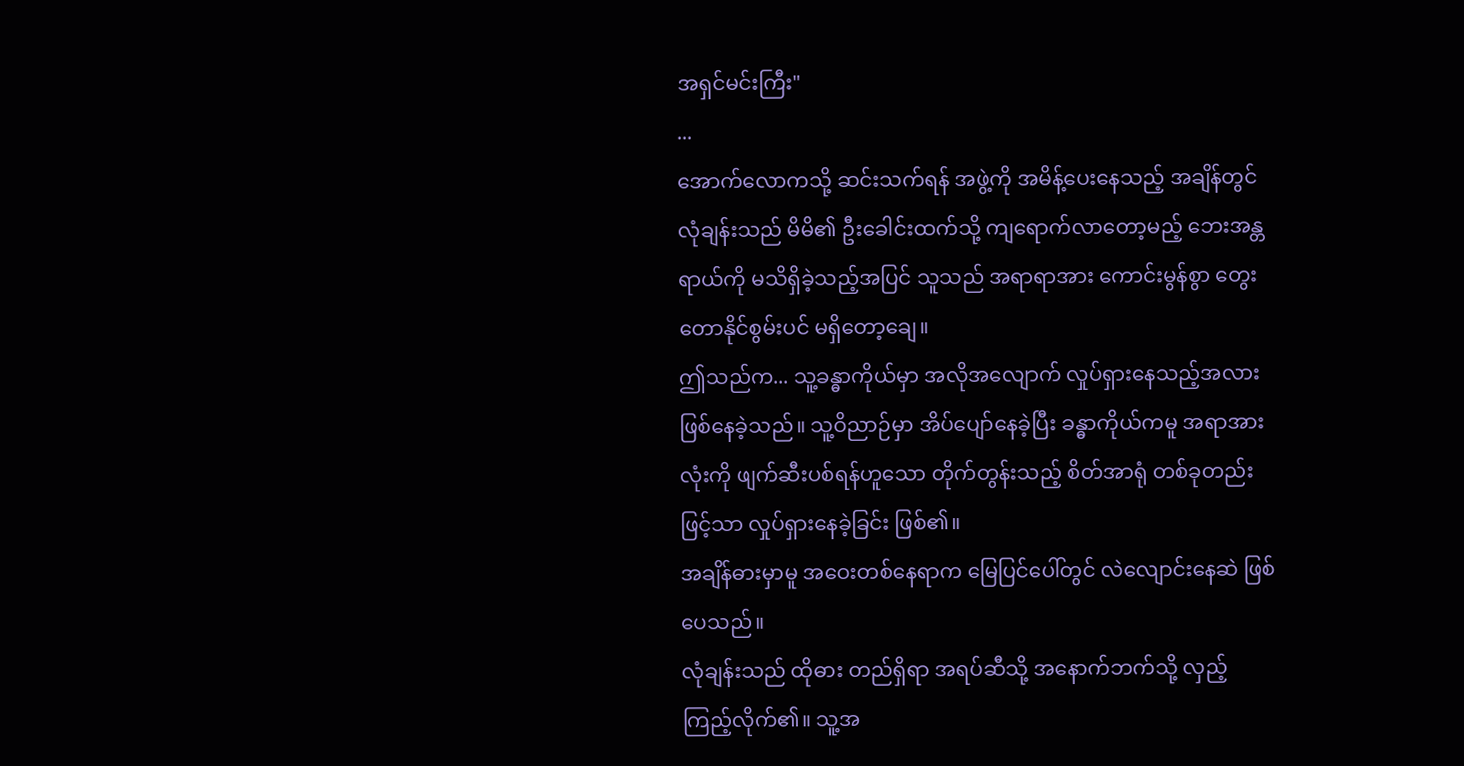အရှင်မင်းကြီး"
...
အောက်လောကသို့ ဆင်းသက်ရန် အဖွဲ့ကို အမိန့်ပေးနေသည့် အချိန်တွင် လုံချန်းသည် မိမိ၏ ဦးခေါင်းထက်သို့ ကျရောက်လာတော့မည့် ဘေးအန္တရာယ်ကို မသိရှိခဲ့သည့်အပြင် သူသည် အရာရာအား ကောင်းမွန်စွာ တွေးတောနိုင်စွမ်းပင် မရှိတော့ချေ။
ဤသည်က... သူ့ခန္ဓာကိုယ်မှာ အလိုအလျောက် လှုပ်ရှားနေသည့်အလား ဖြစ်နေခဲ့သည်။ သူ့ဝိညာဉ်မှာ အိပ်ပျော်နေခဲ့ပြီး ခန္ဓာကိုယ်ကမူ အရာအားလုံးကို ဖျက်ဆီးပစ်ရန်ဟူသော တိုက်တွန်းသည့် စိတ်အာရုံ တစ်ခုတည်းဖြင့်သာ လှုပ်ရှားနေခဲ့ခြင်း ဖြစ်၏။
အချိန်ဓားမှာမူ အဝေးတစ်နေရာက မြေပြင်ပေါ်တွင် လဲလျောင်းနေဆဲ ဖြစ်ပေသည်။
လုံချန်းသည် ထိုဓား တည်ရှိရာ အရပ်ဆီသို့ အနောက်ဘက်သို့ လှည့်ကြည့်လိုက်၏။ သူ့အ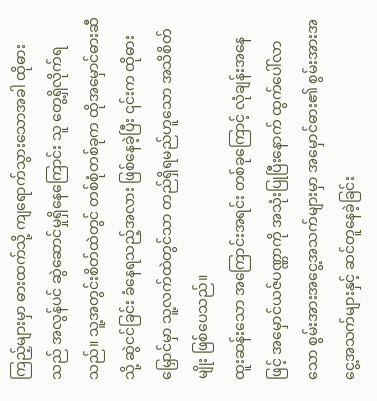ကြည့်များမှာ ဓားထက်သို့ ကျရောက်သွားသောအခါ ထိုဓားသည် အလွန်ပင် ဆွဲဆောင်မှုရှိနေကြောင်း သူ တွေ့ရှိလိုက်ရသည်။ သူ့အတွင်းစိတ်ထဲတွင် တစ်စုံတစ်ခုက ထိုအမှောင်ဓားဆီသို့ ဆွဲငင်ခြင်း ခံနေရသည့်အလား ဖြစ်နေခဲ့ပြီး ၎င်းက ထိုဓားမြှောင်မှာ သူ့လက်ထဲတွင်သာ တည်ရှိရမည်ဟူသော အသိစိတ်မျိုး ဖြစ်ပေသည်။
ထူးဆန်းသော အကြောင်းအရင်း တစ်ခုကြောင့် လုံချန်းအနေဖြင့် အမှောင်ယဇ်ပဏ္ဏာကို အသုံးပြုပြီးနောက် ထွက်ပေါ်လာသော စွမ်းအားအငွေ့အသက်များမှာ အမှောင်ဓား၏ စွမ်းအားအငွေ့အသက်များနှင့် ဆင်တူနေခဲ့ခြင်း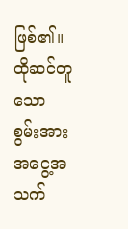ဖြစ်၏။ ထိုဆင်တူသော စွမ်းအား အငွေ့အသက်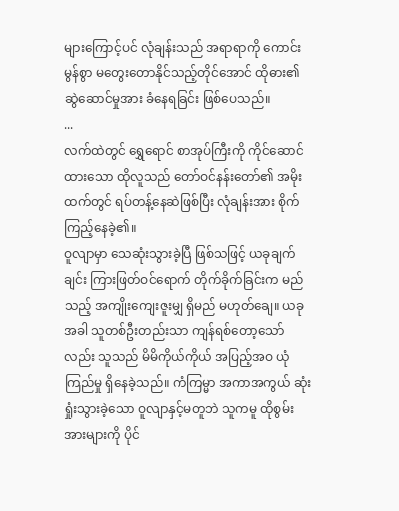များကြောင့်ပင် လုံချန်းသည် အရာရာကို ကောင်းမွန်စွာ မတွေးတောနိုင်သည့်တိုင်အောင် ထိုဓား၏ ဆွဲဆောင်မှုအား ခံနေရခြင်း ဖြစ်ပေသည်။
...
လက်ထဲတွင် ရွှေရောင် စာအုပ်ကြီးကို ကိုင်ဆောင်ထားသော ထိုလူသည် တော်ဝင်နန်းတော်၏ အမိုးထက်တွင် ရပ်တန့်နေဆဲဖြစ်ပြီး လုံချန်းအား စိုက်ကြည့်နေခဲ့၏။
ဝူလျာမှာ သေဆုံးသွားခဲ့ပြီ ဖြစ်သဖြင့် ယခုချက်ချင်း ကြားဖြတ်ဝင်ရောက် တိုက်ခိုက်ခြင်းက မည်သည့် အကျိုးကျေးဇူးမျှ ရှိမည် မဟုတ်ချေ။ ယခုအခါ သူတစ်ဦးတည်းသာ ကျန်ရစ်တော့သော်လည်း သူသည် မိမိကိုယ်ကိုယ် အပြည့်အဝ ယုံကြည်မှု ရှိနေခဲ့သည်။ ကံကြမ္မာ အကာအကွယ် ဆုံးရှုံးသွားခဲ့သော ဝူလျာနှင့်မတူဘဲ သူကမူ ထိုစွမ်းအားများကို ပိုင်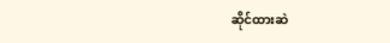ဆိုင်ထားဆဲ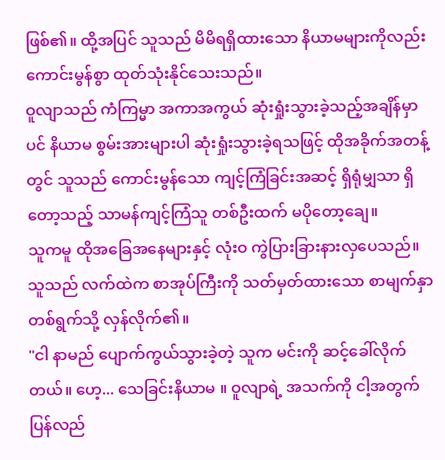ဖြစ်၏။ ထို့အပြင် သူသည် မိမိရရှိထားသော နိယာမများကိုလည်း ကောင်းမွန်စွာ ထုတ်သုံးနိုင်သေးသည်။
ဝူလျာသည် ကံကြမ္မာ အကာအကွယ် ဆုံးရှုံးသွားခဲ့သည့်အချိန်မှာပင် နိယာမ စွမ်းအားများပါ ဆုံးရှုံးသွားခဲ့ရသဖြင့် ထိုအခိုက်အတန့်တွင် သူသည် ကောင်းမွန်သော ကျင့်ကြံခြင်းအဆင့် ရှိရုံမျှသာ ရှိတော့သည့် သာမန်ကျင့်ကြံသူ တစ်ဦးထက် မပိုတော့ချေ။
သူကမူ ထိုအခြေအနေများနှင့် လုံးဝ ကွဲပြားခြားနားလှပေသည်။
သူသည် လက်ထဲက စာအုပ်ကြီးကို သတ်မှတ်ထားသော စာမျက်နှာ တစ်ရွက်သို့ လှန်လိုက်၏။
"ငါ နာမည် ပျောက်ကွယ်သွားခဲ့တဲ့ သူက မင်းကို ဆင့်ခေါ်လိုက်တယ်။ ဟေ့... သေခြင်းနိယာမ ။ ဝူလျာရဲ့ အသက်ကို ငါ့အတွက် ပြန်လည်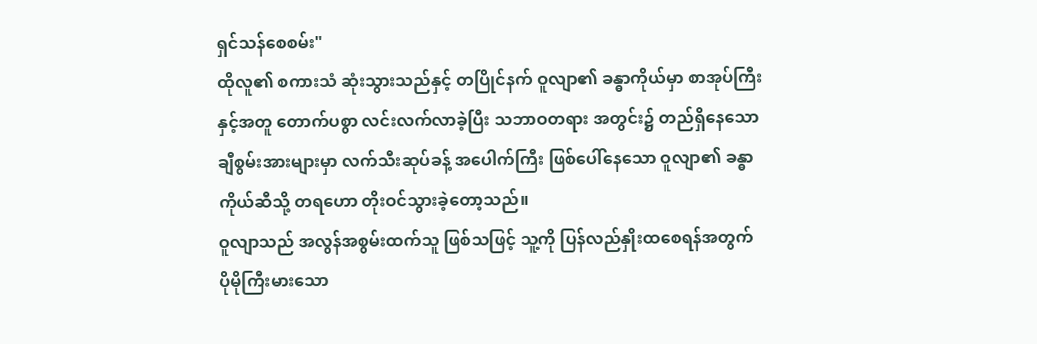ရှင်သန်စေစမ်း"
ထိုလူ၏ စကားသံ ဆုံးသွားသည်နှင့် တပြိုင်နက် ဝူလျာ၏ ခန္ဓာကိုယ်မှာ စာအုပ်ကြီးနှင့်အတူ တောက်ပစွာ လင်းလက်လာခဲ့ပြီး သဘာဝတရား အတွင်း၌ တည်ရှိနေသော ချီစွမ်းအားများမှာ လက်သီးဆုပ်ခန့် အပေါက်ကြီး ဖြစ်ပေါ်နေသော ဝူလျာ၏ ခန္ဓာကိုယ်ဆီသို့ တရဟော တိုးဝင်သွားခဲ့တော့သည်။
ဝူလျာသည် အလွန်အစွမ်းထက်သူ ဖြစ်သဖြင့် သူ့ကို ပြန်လည်နှိုးထစေရန်အတွက် ပိုမိုကြီးမားသော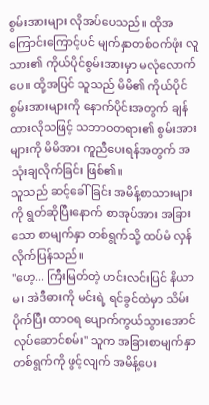စွမ်းအားများ လိုအပ်ပေသည်။ ထိုအကြောင်းကြောင့်ပင် မျက်နှာတစ်ဝက်ဖုံး လူသား၏ ကိုယ်ပိုင်စွမ်းအားမှာ မလုံလောက်ပေ။ ထို့အပြင် သူသည် မိမိ၏ ကိုယ်ပိုင်စွမ်းအားများကို နောက်ပိုင်းအတွက် ချန်ထားလိုသဖြင့် သဘာဝတရား၏ စွမ်းအားများကို မိမိအား ကူညီပေးရန်အတွက် အသုံးချလိုက်ခြင်း ဖြစ်၏။
သူသည် ဆင့်ခေါ်ခြင်း အမိန့်စာသားများကို ရွတ်ဆိုပြီးနောက် စာအုပ်အား အခြားသော စာမျက်နှာ တစ်ရွက်သို့ ထပ်မံ လှန်လိုက်ပြန်သည်။
"ဟေ့... ကြီးမြတ်တဲ့ ဟင်းလင်းပြင် နိယာမ၊ အဲဒီဓားကို မင်းရဲ့ ရင်ခွင်ထဲမှာ သိမ်းပိုက်ပြီး ထာဝရ ပျောက်ကွယ်သွားအောင် လုပ်ဆောင်စမ်း" သူက အခြားစာမျက်နှာ တစ်ရွက်ကို ဖွင့်လျက် အမိန့်ပေး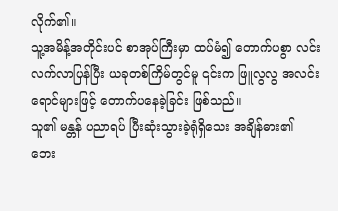လိုက်၏။
သူ့အမိန့်အတိုင်းပင် စာအုပ်ကြီးမှာ ထပ်မံ၍ တောက်ပစွာ လင်းလက်လာပြန်ပြီး ယခုတစ်ကြိမ်တွင်မူ ၎င်းက ဖြူလွလွ အလင်းရောင်များဖြင့် တောက်ပနေခဲ့ခြင်း ဖြစ်သည်။
သူ၏ မန္တန် ပညာရပ် ပြီးဆုံးသွားခဲ့ရုံရှိသေး အချိန်ဓား၏ ဘေး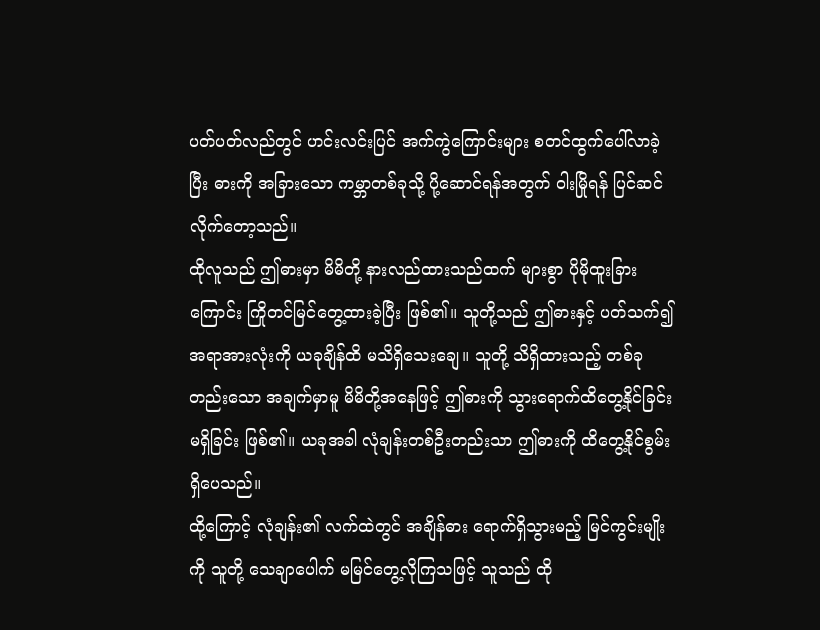ပတ်ပတ်လည်တွင် ဟင်းလင်းပြင် အက်ကွဲကြောင်းများ စတင်ထွက်ပေါ်လာခဲ့ပြီး ဓားကို အခြားသော ကမ္ဘာတစ်ခုသို့ ပို့ဆောင်ရန်အတွက် ဝါးမြိုရန် ပြင်ဆင်လိုက်တော့သည်။
ထိုလူသည် ဤဓားမှာ မိမိတို့ နားလည်ထားသည်ထက် များစွာ ပိုမိုထူးခြားကြောင်း ကြိုတင်မြင်တွေ့ထားခဲ့ပြီး ဖြစ်၏။ သူတို့သည် ဤဓားနှင့် ပတ်သက်၍ အရာအားလုံးကို ယခုချိန်ထိ မသိရှိသေးချေ။ သူတို့ သိရှိထားသည့် တစ်ခုတည်းသော အချက်မှာမူ မိမိတို့အနေဖြင့် ဤဓားကို သွားရောက်ထိတွေ့နိုင်ခြင်း မရှိခြင်း ဖြစ်၏။ ယခုအခါ လုံချန်းတစ်ဦးတည်းသာ ဤဓားကို ထိတွေ့နိုင်စွမ်း ရှိပေသည်။
ထို့ကြောင့် လုံချန်း၏ လက်ထဲတွင် အချိန်ဓား ရောက်ရှိသွားမည့် မြင်ကွင်းမျိုးကို သူတို့ သေချာပေါက် မမြင်တွေ့လိုကြသဖြင့် သူသည် ထို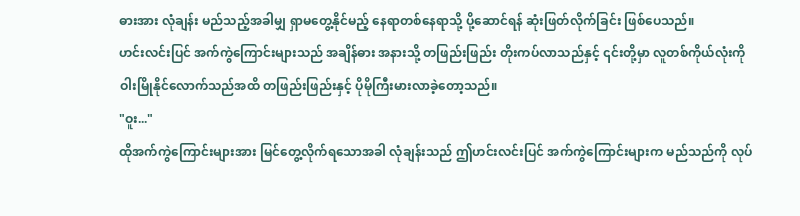ဓားအား လုံချန်း မည်သည့်အခါမျှ ရှာမတွေ့နိုင်မည့် နေရာတစ်နေရာသို့ ပို့ဆောင်ရန် ဆုံးဖြတ်လိုက်ခြင်း ဖြစ်ပေသည်။
ဟင်းလင်းပြင် အက်ကွဲကြောင်းများသည် အချိန်ဓား အနားသို့ တဖြည်းဖြည်း တိုးကပ်လာသည်နှင့် ၎င်းတို့မှာ လူတစ်ကိုယ်လုံးကို ဝါးမြိုနိုင်လောက်သည်အထိ တဖြည်းဖြည်းနှင့် ပိုမိုကြီးမားလာခဲ့တော့သည်။
"ဝူး..."
ထိုအက်ကွဲကြောင်းများအား မြင်တွေ့လိုက်ရသောအခါ လုံချန်းသည် ဤဟင်းလင်းပြင် အက်ကွဲကြောင်းများက မည်သည်ကို လုပ်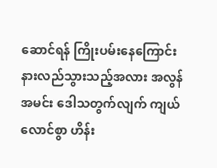ဆောင်ရန် ကြိုးပမ်းနေကြောင်း နားလည်သွားသည့်အလား အလွန်အမင်း ဒေါသတွက်လျက် ကျယ်လောင်စွာ ဟိန်း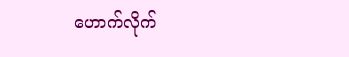ဟောက်လိုက်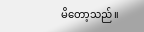မိတော့သည်။